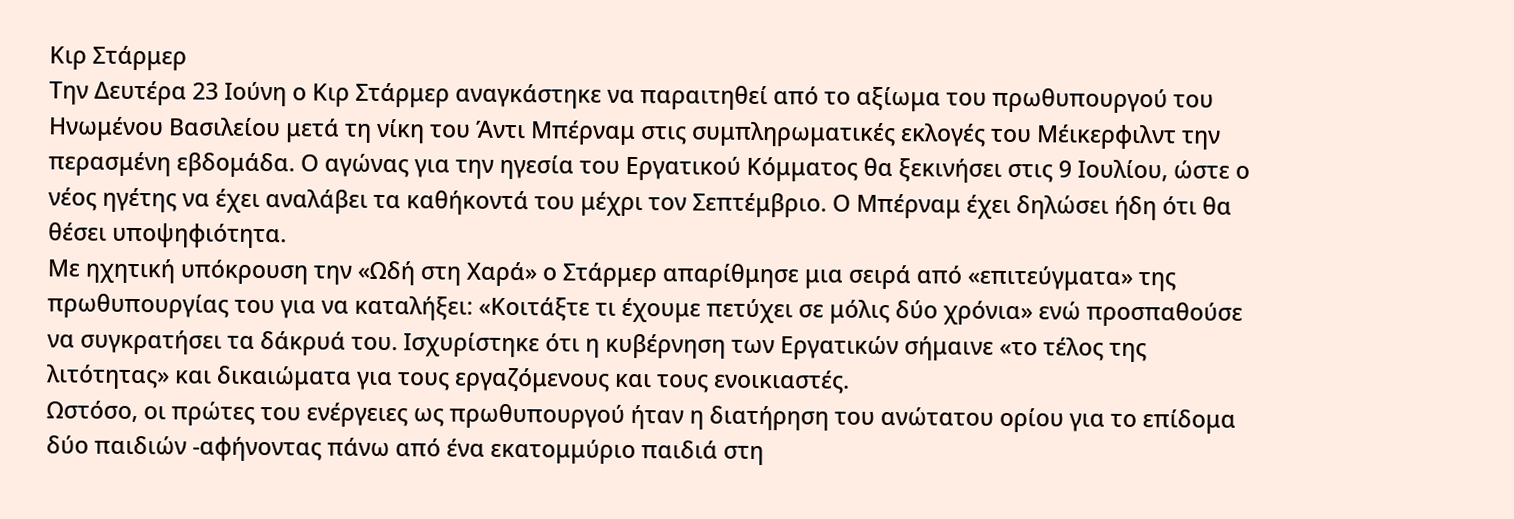Κιρ Στάρμερ
Tην Δευτέρα 23 Ιούνη ο Κιρ Στάρμερ αναγκάστηκε να παραιτηθεί από το αξίωμα του πρωθυπουργού του Ηνωμένου Βασιλείου μετά τη νίκη του Άντι Μπέρναμ στις συμπληρωματικές εκλογές του Μέικερφιλντ την περασμένη εβδομάδα. Ο αγώνας για την ηγεσία του Εργατικού Κόμματος θα ξεκινήσει στις 9 Ιουλίου, ώστε ο νέος ηγέτης να έχει αναλάβει τα καθήκοντά του μέχρι τον Σεπτέμβριο. Ο Μπέρναμ έχει δηλώσει ήδη ότι θα θέσει υποψηφιότητα.
Με ηχητική υπόκρουση την «Ωδή στη Χαρά» ο Στάρμερ απαρίθμησε μια σειρά από «επιτεύγματα» της πρωθυπουργίας του για να καταλήξει: «Κοιτάξτε τι έχουμε πετύχει σε μόλις δύο χρόνια» ενώ προσπαθούσε να συγκρατήσει τα δάκρυά του. Ισχυρίστηκε ότι η κυβέρνηση των Εργατικών σήμαινε «το τέλος της λιτότητας» και δικαιώματα για τους εργαζόμενους και τους ενοικιαστές.
Ωστόσο, οι πρώτες του ενέργειες ως πρωθυπουργού ήταν η διατήρηση του ανώτατου ορίου για το επίδομα δύο παιδιών -αφήνοντας πάνω από ένα εκατομμύριο παιδιά στη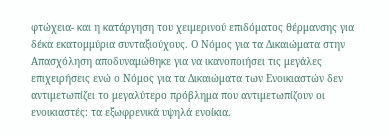φτώχεια- και η κατάργηση του χειμερινού επιδόματος θέρμανσης για δέκα εκατομμύρια συνταξιούχους. Ο Νόμος για τα Δικαιώματα στην Απασχόληση αποδυναμώθηκε για να ικανοποιήσει τις μεγάλες επιχειρήσεις ενώ ο Νόμος για τα Δικαιώματα των Ενοικιαστών δεν αντιμετωπίζει το μεγαλύτερο πρόβλημα που αντιμετωπίζουν οι ενοικιαστές: τα εξωφρενικά υψηλά ενοίκια.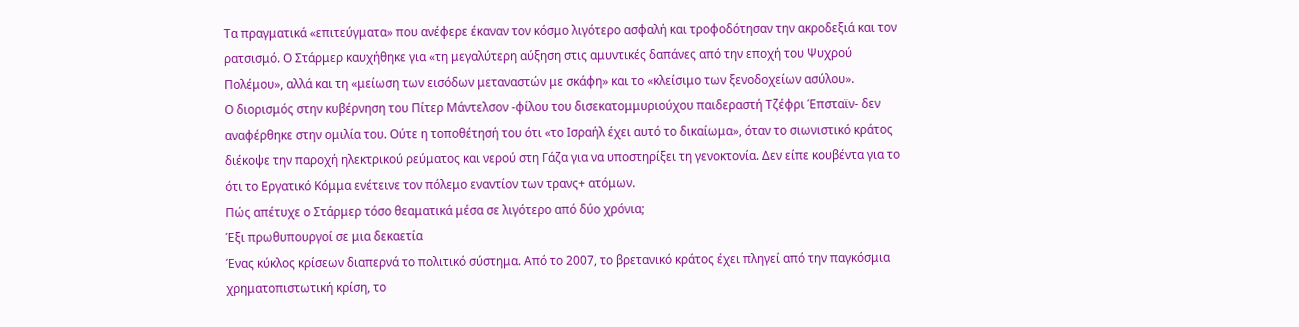Τα πραγματικά «επιτεύγματα» που ανέφερε έκαναν τον κόσμο λιγότερο ασφαλή και τροφοδότησαν την ακροδεξιά και τον ρατσισμό. Ο Στάρμερ καυχήθηκε για «τη μεγαλύτερη αύξηση στις αμυντικές δαπάνες από την εποχή του Ψυχρού Πολέμου», αλλά και τη «μείωση των εισόδων μεταναστών με σκάφη» και το «κλείσιμο των ξενοδοχείων ασύλου».
Ο διορισμός στην κυβέρνηση του Πίτερ Μάντελσον -φίλου του δισεκατομμυριούχου παιδεραστή Τζέφρι Έπσταϊν- δεν αναφέρθηκε στην ομιλία του. Ούτε η τοποθέτησή του ότι «το Ισραήλ έχει αυτό το δικαίωμα», όταν το σιωνιστικό κράτος διέκοψε την παροχή ηλεκτρικού ρεύματος και νερού στη Γάζα για να υποστηρίξει τη γενοκτονία. Δεν είπε κουβέντα για το ότι το Εργατικό Κόμμα ενέτεινε τον πόλεμο εναντίον των τρανς+ ατόμων.
Πώς απέτυχε ο Στάρμερ τόσο θεαματικά μέσα σε λιγότερο από δύο χρόνια;
Έξι πρωθυπουργοί σε μια δεκαετία
Ένας κύκλος κρίσεων διαπερνά το πολιτικό σύστημα. Από το 2007, το βρετανικό κράτος έχει πληγεί από την παγκόσμια χρηματοπιστωτική κρίση, το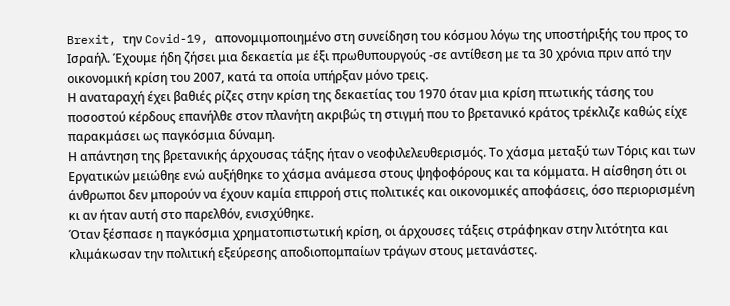Brexit, την Covid-19, απονομιμοποιημένο στη συνείδηση του κόσμου λόγω της υποστήριξής του προς το Ισραήλ. Έχουμε ήδη ζήσει μια δεκαετία με έξι πρωθυπουργούς -σε αντίθεση με τα 30 χρόνια πριν από την οικονομική κρίση του 2007, κατά τα οποία υπήρξαν μόνο τρεις.
Η αναταραχή έχει βαθιές ρίζες στην κρίση της δεκαετίας του 1970 όταν μια κρίση πτωτικής τάσης του ποσοστού κέρδους επανήλθε στον πλανήτη ακριβώς τη στιγμή που το βρετανικό κράτος τρέκλιζε καθώς είχε παρακμάσει ως παγκόσμια δύναμη.
Η απάντηση της βρετανικής άρχουσας τάξης ήταν ο νεοφιλελευθερισμός. Το χάσμα μεταξύ των Τόρις και των Εργατικών μειώθηε ενώ αυξήθηκε το χάσμα ανάμεσα στους ψηφοφόρους και τα κόμματα. Η αίσθηση ότι οι άνθρωποι δεν μπορούν να έχουν καμία επιρροή στις πολιτικές και οικονομικές αποφάσεις, όσο περιορισμένη κι αν ήταν αυτή στο παρελθόν, ενισχύθηκε.
Όταν ξέσπασε η παγκόσμια χρηματοπιστωτική κρίση, οι άρχουσες τάξεις στράφηκαν στην λιτότητα και κλιμάκωσαν την πολιτική εξεύρεσης αποδιοπομπαίων τράγων στους μετανάστες.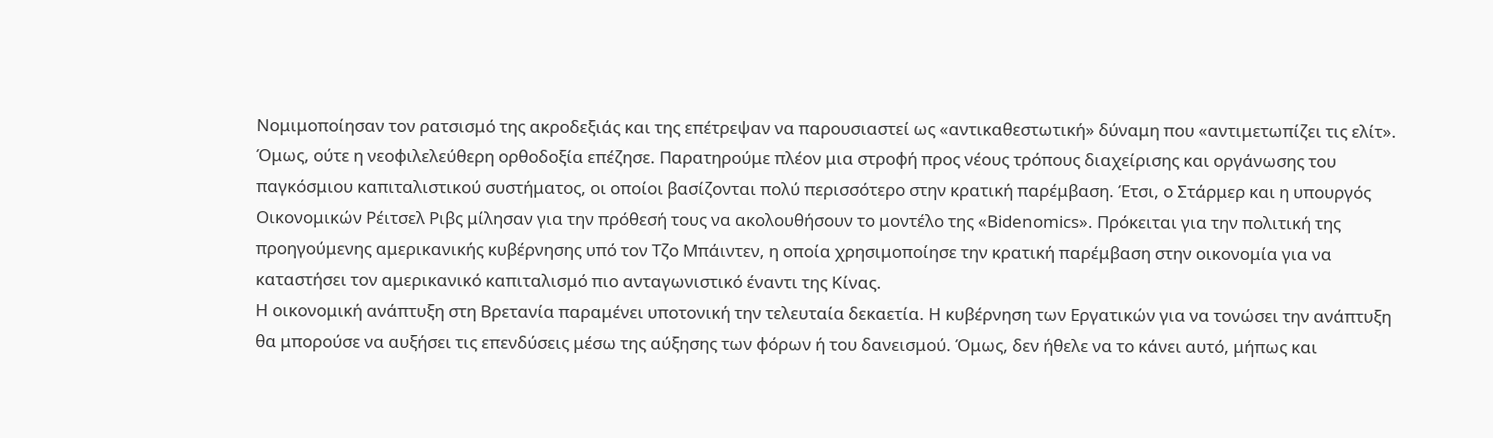Νομιμοποίησαν τον ρατσισμό της ακροδεξιάς και της επέτρεψαν να παρουσιαστεί ως «αντικαθεστωτική» δύναμη που «αντιμετωπίζει τις ελίτ».
Όμως, ούτε η νεοφιλελεύθερη ορθοδοξία επέζησε. Παρατηρούμε πλέον μια στροφή προς νέους τρόπους διαχείρισης και οργάνωσης του παγκόσμιου καπιταλιστικού συστήματος, οι οποίοι βασίζονται πολύ περισσότερο στην κρατική παρέμβαση. Έτσι, ο Στάρμερ και η υπουργός Οικονομικών Ρέιτσελ Ριβς μίλησαν για την πρόθεσή τους να ακολουθήσουν το μοντέλο της «Bidenomics». Πρόκειται για την πολιτική της προηγούμενης αμερικανικής κυβέρνησης υπό τον Τζο Μπάιντεν, η οποία χρησιμοποίησε την κρατική παρέμβαση στην οικονομία για να καταστήσει τον αμερικανικό καπιταλισμό πιο ανταγωνιστικό έναντι της Κίνας.
Η οικονομική ανάπτυξη στη Βρετανία παραμένει υποτονική την τελευταία δεκαετία. Η κυβέρνηση των Εργατικών για να τονώσει την ανάπτυξη θα μπορούσε να αυξήσει τις επενδύσεις μέσω της αύξησης των φόρων ή του δανεισμού. Όμως, δεν ήθελε να το κάνει αυτό, μήπως και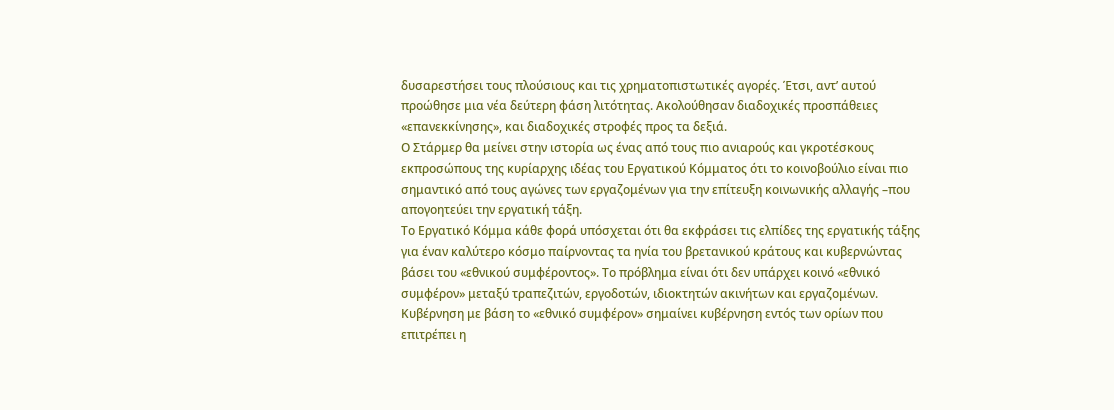δυσαρεστήσει τους πλούσιους και τις χρηματοπιστωτικές αγορές. Έτσι, αντ’ αυτού προώθησε μια νέα δεύτερη φάση λιτότητας. Ακολούθησαν διαδοχικές προσπάθειες «επανεκκίνησης», και διαδοχικές στροφές προς τα δεξιά.
Ο Στάρμερ θα μείνει στην ιστορία ως ένας από τους πιο ανιαρούς και γκροτέσκους εκπροσώπους της κυρίαρχης ιδέας του Εργατικού Κόμματος ότι το κοινοβούλιο είναι πιο σημαντικό από τους αγώνες των εργαζομένων για την επίτευξη κοινωνικής αλλαγής –που απογοητεύει την εργατική τάξη.
Το Εργατικό Κόμμα κάθε φορά υπόσχεται ότι θα εκφράσει τις ελπίδες της εργατικής τάξης για έναν καλύτερο κόσμο παίρνοντας τα ηνία του βρετανικού κράτους και κυβερνώντας βάσει του «εθνικού συμφέροντος». Το πρόβλημα είναι ότι δεν υπάρχει κοινό «εθνικό συμφέρον» μεταξύ τραπεζιτών, εργοδοτών, ιδιοκτητών ακινήτων και εργαζομένων. Κυβέρνηση με βάση το «εθνικό συμφέρον» σημαίνει κυβέρνηση εντός των ορίων που επιτρέπει η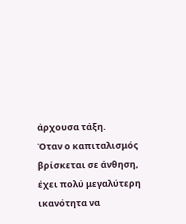άρχουσα τάξη.
Όταν ο καπιταλισμός βρίσκεται σε άνθηση, έχει πολύ μεγαλύτερη ικανότητα να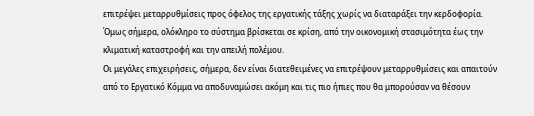επιτρέψει μεταρρυθμίσεις προς όφελος της εργατικής τάξης χωρίς να διαταράξει την κερδοφορία. Όμως σήμερα, ολόκληρο το σύστημα βρίσκεται σε κρίση, από την οικονομική στασιμότητα έως την κλιματική καταστροφή και την απειλή πολέμου.
Οι μεγάλες επιχειρήσεις, σήμερα, δεν είναι διατεθειμένες να επιτρέψουν μεταρρυθμίσεις και απαιτούν από το Εργατικό Κόμμα να αποδυναμώσει ακόμη και τις πιο ήπιες που θα μπορούσαν να θέσουν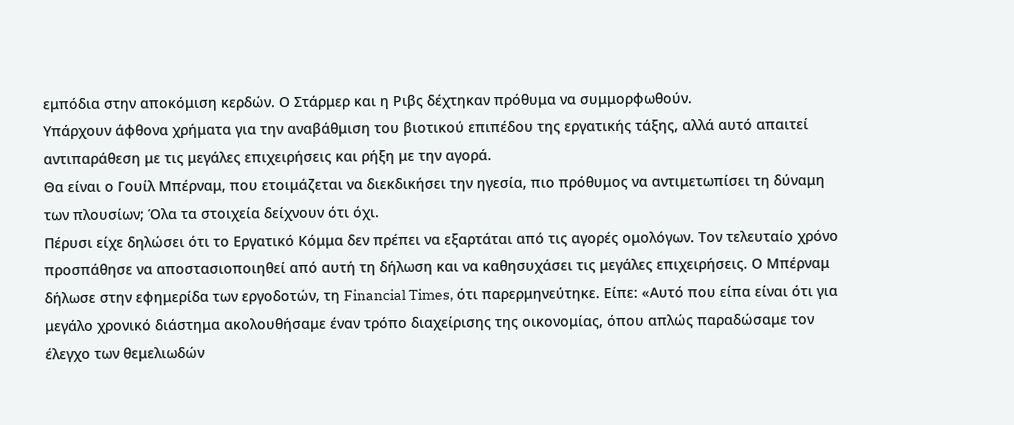εμπόδια στην αποκόμιση κερδών. Ο Στάρμερ και η Ριβς δέχτηκαν πρόθυμα να συμμορφωθούν.
Υπάρχουν άφθονα χρήματα για την αναβάθμιση του βιοτικού επιπέδου της εργατικής τάξης, αλλά αυτό απαιτεί αντιπαράθεση με τις μεγάλες επιχειρήσεις και ρήξη με την αγορά.
Θα είναι ο Γουίλ Μπέρναμ, που ετοιμάζεται να διεκδικήσει την ηγεσία, πιο πρόθυμος να αντιμετωπίσει τη δύναμη των πλουσίων; Όλα τα στοιχεία δείχνουν ότι όχι.
Πέρυσι είχε δηλώσει ότι το Εργατικό Κόμμα δεν πρέπει να εξαρτάται από τις αγορές ομολόγων. Τον τελευταίο χρόνο προσπάθησε να αποστασιοποιηθεί από αυτή τη δήλωση και να καθησυχάσει τις μεγάλες επιχειρήσεις. Ο Μπέρναμ δήλωσε στην εφημερίδα των εργοδοτών, τη Financial Times, ότι παρερμηνεύτηκε. Είπε: «Αυτό που είπα είναι ότι για μεγάλο χρονικό διάστημα ακολουθήσαμε έναν τρόπο διαχείρισης της οικονομίας, όπου απλώς παραδώσαμε τον έλεγχο των θεμελιωδών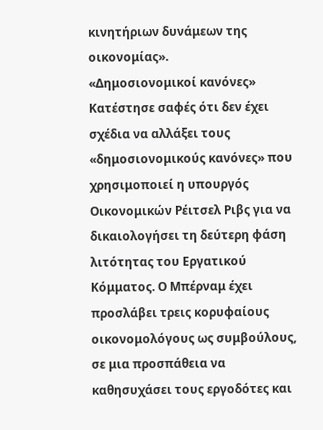κινητήριων δυνάμεων της οικονομίας».
«Δημοσιονομικοί κανόνες»
Κατέστησε σαφές ότι δεν έχει σχέδια να αλλάξει τους «δημοσιονομικούς κανόνες» που χρησιμοποιεί η υπουργός Οικονομικών Ρέιτσελ Ριβς για να δικαιολογήσει τη δεύτερη φάση λιτότητας του Εργατικού Κόμματος. Ο Μπέρναμ έχει προσλάβει τρεις κορυφαίους οικονομολόγους ως συμβούλους, σε μια προσπάθεια να καθησυχάσει τους εργοδότες και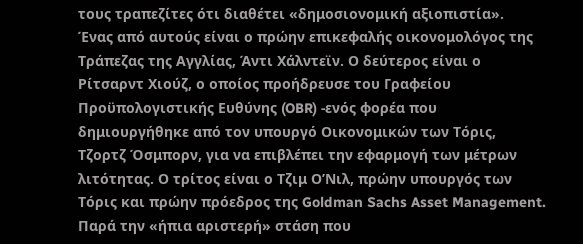τους τραπεζίτες ότι διαθέτει «δημοσιονομική αξιοπιστία».
Ένας από αυτούς είναι ο πρώην επικεφαλής οικονομολόγος της Τράπεζας της Αγγλίας, Άντι Χάλντεϊν. Ο δεύτερος είναι ο Ρίτσαρντ Χιούζ, ο οποίος προήδρευσε του Γραφείου Προϋπολογιστικής Ευθύνης (OBR) -ενός φορέα που δημιουργήθηκε από τον υπουργό Οικονομικών των Τόρις, Τζορτζ Όσμπορν, για να επιβλέπει την εφαρμογή των μέτρων λιτότητας. Ο τρίτος είναι ο Τζιμ Ο’Νιλ, πρώην υπουργός των Τόρις και πρώην πρόεδρος της Goldman Sachs Asset Management.
Παρά την «ήπια αριστερή» στάση που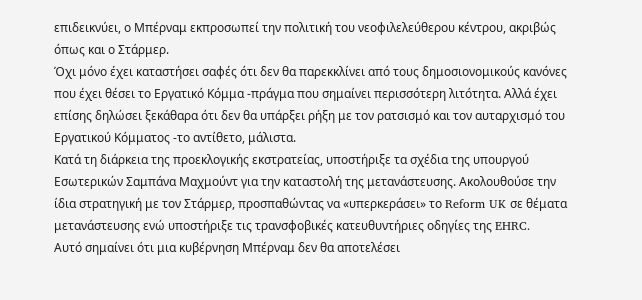επιδεικνύει, ο Μπέρναμ εκπροσωπεί την πολιτική του νεοφιλελεύθερου κέντρου, ακριβώς όπως και ο Στάρμερ.
Όχι μόνο έχει καταστήσει σαφές ότι δεν θα παρεκκλίνει από τους δημοσιονομικούς κανόνες που έχει θέσει το Εργατικό Κόμμα -πράγμα που σημαίνει περισσότερη λιτότητα. Αλλά έχει επίσης δηλώσει ξεκάθαρα ότι δεν θα υπάρξει ρήξη με τον ρατσισμό και τον αυταρχισμό του Εργατικού Κόμματος -το αντίθετο, μάλιστα.
Κατά τη διάρκεια της προεκλογικής εκστρατείας, υποστήριξε τα σχέδια της υπουργού Εσωτερικών Σαμπάνα Μαχμούντ για την καταστολή της μετανάστευσης. Ακολουθούσε την ίδια στρατηγική με τον Στάρμερ, προσπαθώντας να «υπερκεράσει» το Reform UK σε θέματα μετανάστευσης ενώ υποστήριξε τις τρανσφοβικές κατευθυντήριες οδηγίες της EHRC.
Αυτό σημαίνει ότι μια κυβέρνηση Μπέρναμ δεν θα αποτελέσει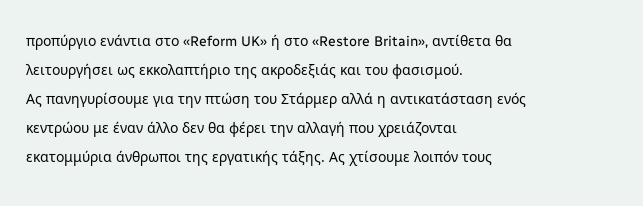προπύργιο ενάντια στο «Reform UK» ή στο «Restore Britain», αντίθετα θα λειτουργήσει ως εκκολαπτήριο της ακροδεξιάς και του φασισμού.
Ας πανηγυρίσουμε για την πτώση του Στάρμερ αλλά η αντικατάσταση ενός κεντρώου με έναν άλλο δεν θα φέρει την αλλαγή που χρειάζονται εκατομμύρια άνθρωποι της εργατικής τάξης. Ας χτίσουμε λοιπόν τους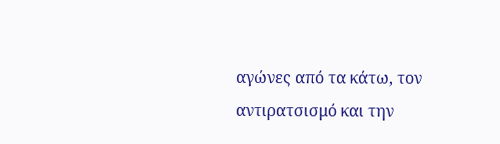αγώνες από τα κάτω, τον αντιρατσισμό και την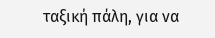ταξική πάλη, για να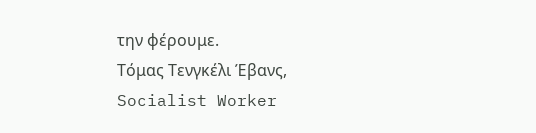την φέρουμε.
Τόμας Τενγκέλι Έβανς,
Socialist Worker